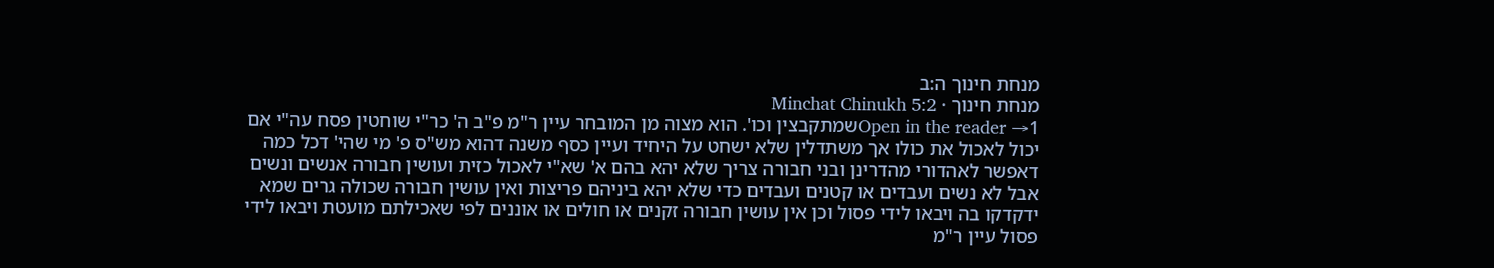מנחת חינוך ה:ב
מנחת חינוך · Minchat Chinukh 5:2
Open in the reader →1שמתקבצין וכו'. הוא מצוה מן המובחר עיין ר"מ פ"ב ה' כר"י שוחטין פסח עה"י אם יכול לאכול את כולו אך משתדלין שלא ישחט על היחיד ועיין כסף משנה דהוא מש"ס פ' מי שהי' דכל כמה דאפשר לאהדורי מהדרינן ובני חבורה צריך שלא יהא בהם א' שא"י לאכול כזית ועושין חבורה אנשים ונשים אבל לא נשים ועבדים או קטנים ועבדים כדי שלא יהא ביניהם פריצות ואין עושין חבורה שכולה גרים שמא ידקדקו בה ויבאו לידי פסול וכן אין עושין חבורה זקנים או חולים או אוננים לפי שאכילתם מועטת ויבאו לידי פסול עיין ר"מ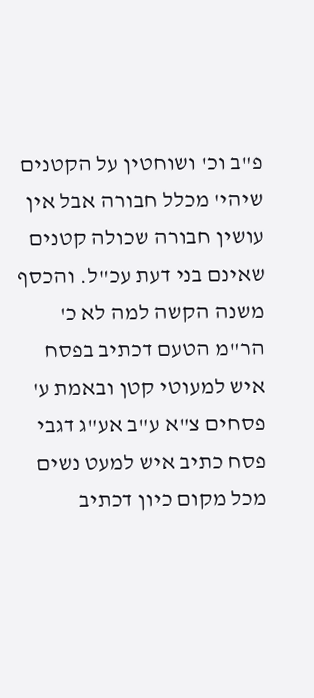פ"ב וכ' ושוחטין על הקטנים שיהי' מכלל חבורה אבל אין עושין חבורה שכולה קטנים שאינם בני דעת עכ"ל. והכסף משנה הקשה למה לא כ' הר"מ הטעם דכתיב בפסח איש למעוטי קטן ובאמת ע' פסחים צ"א ע"ב אע"ג דגבי פסח כתיב איש למעט נשים מכל מקום כיון דכתיב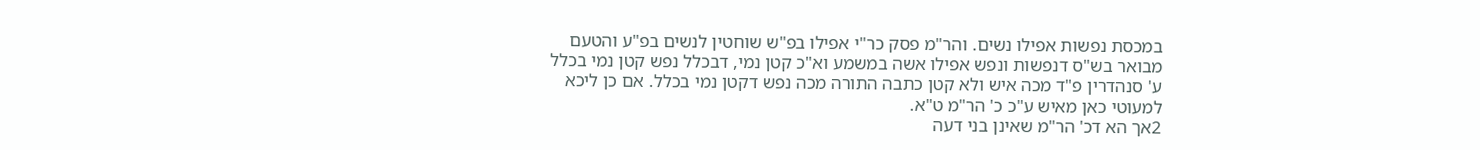במכסת נפשות אפילו נשים. והר"מ פסק כר"י אפילו בפ"ש שוחטין לנשים בפ"ע והטעם מבואר בש"ס דנפשות ונפש אפילו אשה במשמע וא"כ קטן נמי, דבכלל נפש קטן נמי בכלל ע' סנהדרין פ"ד מכה איש ולא קטן כתבה התורה מכה נפש דקטן נמי בכלל. אם כן ליכא למעוטי כאן מאיש ע"כ כ' הר"מ ט"א.
2אך הא דכ' הר"מ שאינן בני דעה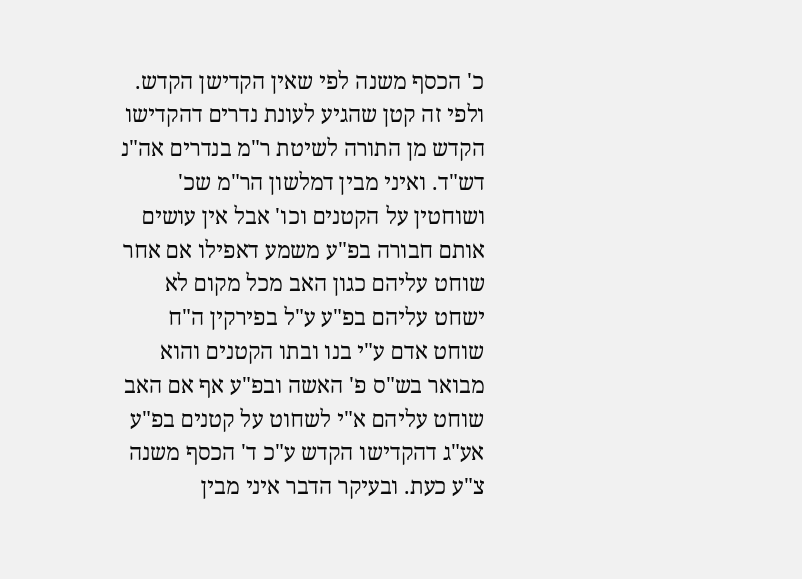כ' הכסף משנה לפי שאין הקדישן הקדש. ולפי זה קטן שהגיע לעונת נדרים דהקדישו הקדש מן התורה לשיטת ר"מ בנדרים אה"נ דש"ד. ואיני מבין דמלשון הר"מ שכ' ושוחטין על הקטנים וכו' אבל אין עושים אותם חבורה בפ"ע משמע דאפילו אם אחר שוחט עליהם כגון האב מכל מקום לא ישחט עליהם בפ"ע ע"ל בפירקין ה"ח שוחט אדם ע"י בנו ובתו הקטנים והוא מבואר בש"ס פ' האשה ובפ"ע אף אם האב שוחט עליהם א"י לשחוט על קטנים בפ"ע אע"ג דהקדישו הקדש ע"כ ד' הכסף משנה צ"ע כעת. ובעיקר הדבר איני מבין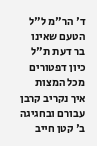ד' הר"מ ל"ל הטעם שאינו בר דעת ת"ל כיון דפטורים מכל המצות איך נקריב קרבן עבורם ובחגיגה ב' קטן חייב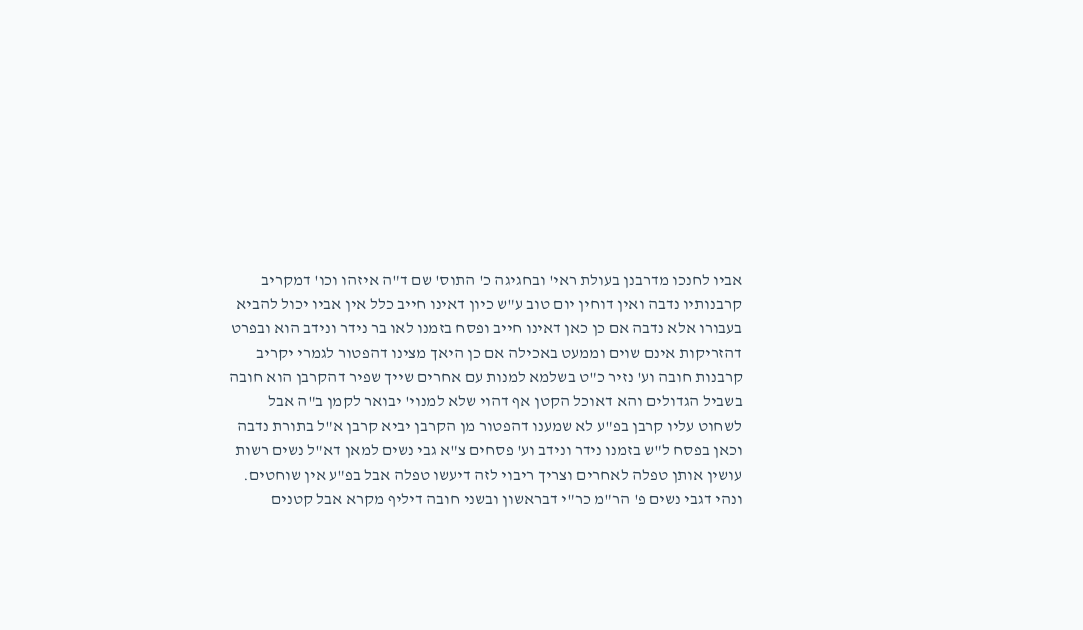אביו לחנכו מדרבנן בעולת ראי' ובחגיגה כ' התוס' שם ד"ה איזהו וכו' דמקריב קרבנותיו נדבה ואין דוחין יום טוב ע"ש כיון דאינו חייב כלל אין אביו יכול להביא בעבורו אלא נדבה אם כן כאן דאינו חייב ופסח בזמנו לאו בר נידר ונידב הוא ובפרט דהזריקות אינם שוים וממעט באכילה אם כן היאך מצינו דהפטור לגמרי יקריב קרבנות חובה וע' נזיר כ"ט בשלמא למנות עם אחרים שייך שפיר דהקרבן הוא חובה בשביל הגדולים והא דאוכל הקטן אף דהוי שלא למנוי' יבואר לקמן ב"ה אבל לשחוט עליו קרבן בפ"ע לא שמענו דהפטור מן הקרבן יביא קרבן א"ל בתורת נדבה וכאן בפסח ל"ש בזמנו נידר ונידב וע' פסחים צ"א גבי נשים למאן דא"ל נשים רשות עושין אותן טפלה לאחרים וצריך ריבוי לזה דיעשו טפלה אבל בפ"ע אין שוחטים. ונהי דגבי נשים פ' הר"מ כר"י דבראשון ובשני חובה דיליף מקרא אבל קטנים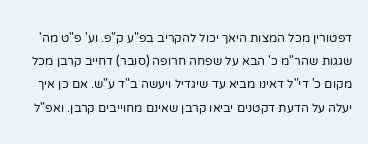דפטורין מכל המצות היאך יכול להקריב בפ"ע ק"פ. וע' פ"ט מה' שגגות שהר"מ כ' הבא על שפחה חרופה (סובר) דחייב קרבן מכל מקום כ' די"ל דאינו מביא עד שיגדיל ויעשה ב"ד ע"ש. אם כן איך יעלה על הדעת דקטנים יביאו קרבן שאינם מחוייבים קרבן. ואפ"ל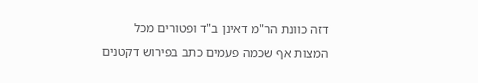דזה כוונת הר"מ דאינן ב"ד ופטורים מכל המצות אף שכמה פעמים כתב בפירוש דקטנים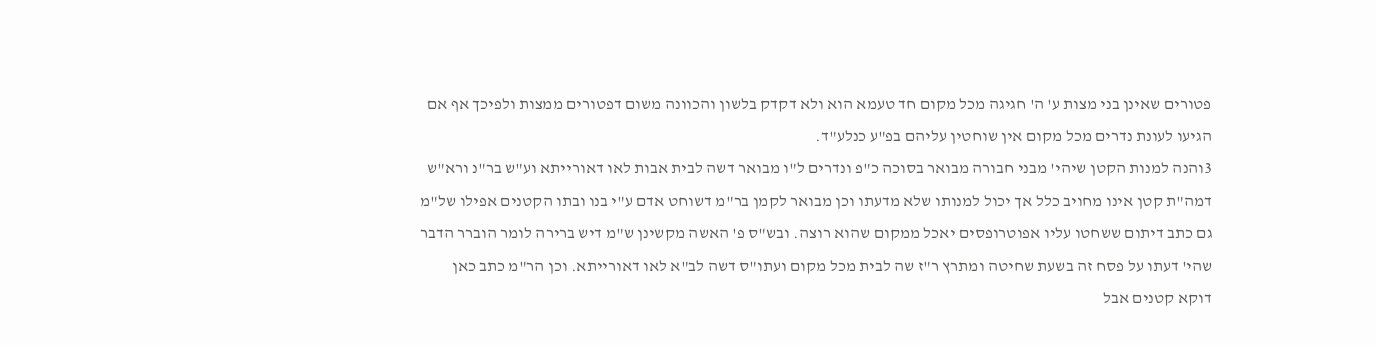פטורים שאינן בני מצות ע' ה' חגיגה מכל מקום חד טעמא הוא ולא דקדק בלשון והכוונה משום דפטורים ממצות ולפיכך אף אם הגיעו לעונת נדרים מכל מקום אין שוחטין עליהם בפ"ע כנלע"ד.
3והנה למנות הקטן שיהי' מבני חבורה מבואר בסוכה כ"פ ונדרים ל"ו מבואר דשה לבית אבות לאו דאורייתא וע"ש בר"נ ורא"ש דמה"ת קטן אינו מחויב כלל אך יכול למנותו שלא מדעתו וכן מבואר לקמן בר"מ דשוחט אדם ע"י בנו ובתו הקטנים אפילו של"מ גם כתב דיתום ששחטו עליו אפוטרופסים יאכל ממקום שהוא רוצה. ובש"ס פ' האשה מקשינן ש"מ דיש ברירה לומר הוברר הדבר שהי' דעתו על פסח זה בשעת שחיטה ומתרץ ר"ז שה לבית מכל מקום ועתו"ס דשה לב"א לאו דאורייתא. וכן הר"מ כתב כאן דוקא קטנים אבל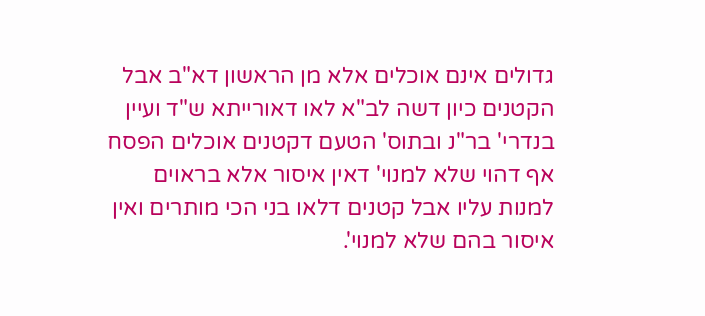גדולים אינם אוכלים אלא מן הראשון דא"ב אבל הקטנים כיון דשה לב"א לאו דאורייתא ש"ד ועיין בנדרי' בר"נ ובתוס' הטעם דקטנים אוכלים הפסח אף דהוי שלא למנוי' דאין איסור אלא בראוים למנות עליו אבל קטנים דלאו בני הכי מותרים ואין איסור בהם שלא למנוי'.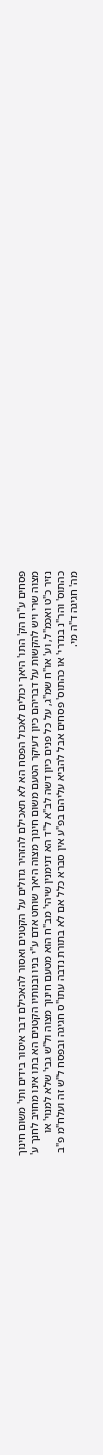פסחים ע"ח הק' התו' היאך יכולים לאכול הפסח הא לא תאכילם להזהיר גדולים על הקטנים ואסור להאכילם דבר איסור בידים ותי' משום חינוך מצוה שרי ויש להקשות על דבריהם כיון דעיקר הטעם משום חינוך מצוה היאך שוחט אדם ע"י בניו ובנותיו הקטנים הא בתו אינו מחויב לחנך ע' נזיר כ"ט ואכמ"ל, וע' או"ח שמ"ג, על כל פנים כיון דשה לב"א ל"ד הא דנימנין שיהי' מב"ח הוא מטעם חינוך מצוה ול"ש גבי' שלא למנוי' או כהתוס' והר"נ בנדרי' או כהתוס' פסחים אבל להביא עליהם בפ"ע אין סברא כלל אם לא בתורת נדבה עתו"ס חגיגה ובפסח ל"ש זה ועלח"מ פ"ב מה' חגיגה ד"ה מי.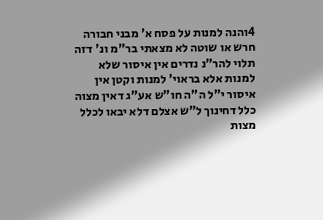4והנה למנות על פסח א' מבני חבורה חרש או שוטה לא מצאתי בר"מ ונ' דזה תלוי להר"נ נדרים אין איסור שלא למנות אלא בראוי' למנות וקטן אין איסור י"ל ה"ה חו"ש אע"ג דאין מצוה כלל דחינוך ל"ש אצלם דלא יבאו לכלל מצות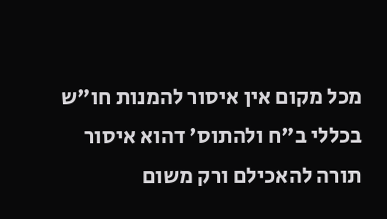מכל מקום אין איסור להמנות חו"ש בכללי ב"ח ולהתוס' דהוא איסור תורה להאכילם ורק משום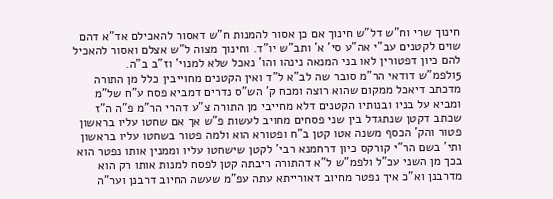חינוך שרי וח"ש דל"ש חינוך אם כן אסור להמנות ח"ש דאסור להאכילם אד"א דהם שוים לקטנים עב"י אה"ע סי' א' ותב"ש יו"ד. וחינוך מצוה ל"ש אצלם ואסור להאכיל להם כיון דפטורין לאו בני המנאה נינהו והו' נאכל שלא למנוי' וז"ב ב"ה.
5ולפמ"ש דודאי הר"מ סובר שה לב"א ל"ד ואין הקטנים מחוייבין כלל מן התורה מדכתב דיאכל ממקום שהוא רוצה ומכח ק' הש"ס נדרים דמביא פסח ע"ח של"מ ומביא על בניו ובנותיו הקטנים דלא מחייבי מן התורה צ"ע דהרי הר"מ פ"ה ה"ז שכתב דקטן שנתגדל בין שני פסחים מחויב לעשות פ"ש אך אם שחטו עליו בראשון פטור והק' הכסף משנה אטו קטן ב"ח ופטורא הוא ולמה פטור בשחטו עליו בראשון ותי' בשם הר"י קורקס כיון דרחמנא רבי' לקטן שישחטו עליו וממנין אותו נפטר הוא בכך מן השני עכ"ל ולפמ"ש ל"א דהתורה ריבתה קטן לפסח למנות אותו רק הוא מדרבנן וא"כ איך נפטר מחיוב דאורייתא עתה עפ"מ שעשה החיוב דרבנן וער"ה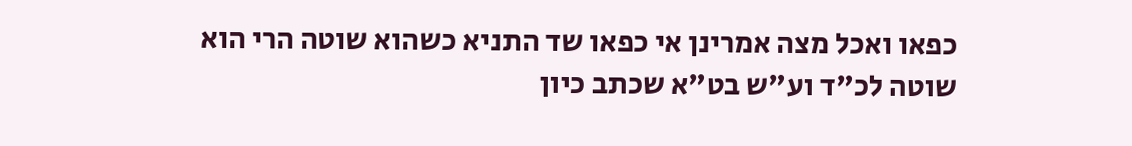כפאו ואכל מצה אמרינן אי כפאו שד התניא כשהוא שוטה הרי הוא שוטה לכ"ד וע"ש בט"א שכתב כיון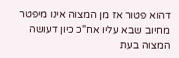דהוא פטור אז מן המצוה אינו מיפטר מחיוב שבא עליו אח"כ כיון דעושה המצוה בעת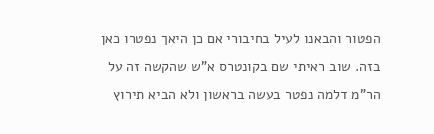הפטור והבאנו לעיל בחיבורי אם כן היאך נפטרו כאן בזה. שוב ראיתי שם בקונטרס א"ש שהקשה זה על הר"מ דלמה נפטר בעשה בראשון ולא הביא תירוץ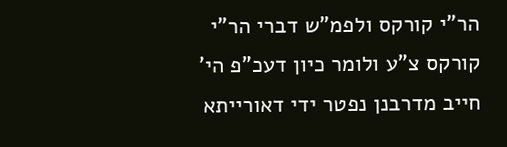הר"י קורקס ולפמ"ש דברי הר"י קורקס צ"ע ולומר כיון דעכ"פ הי' חייב מדרבנן נפטר ידי דאורייתא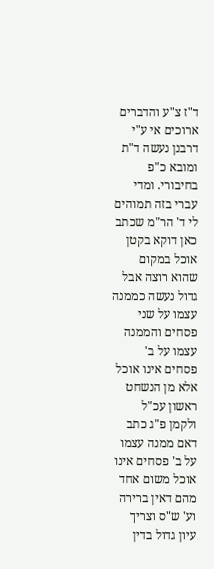ד"ז צ"ע והדברים ארוכים אי ע"י דרבנן נעשה ד"ת ומובא כ"פ בחיבורי. ומדי עברי בזה תמוהים לי ד' הר"מ שכתב כאן דוקא בקטן אוכל במקום שהוא רוצה אבל גדול נעשה כממנה עצמו על שני פסחים והממנה עצמו על ב' פסחים אינו אוכל אלא מן הנשחט ראשון עכ"ל ולקמן פ"ג כתב דאם ממנה עצמו על ב' פסחים אינו אוכל משום אחד מהם דאין ברירה וע' ש"ס וצריך עיון גדול בדין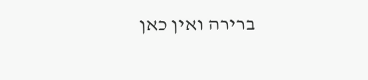ברירה ואין כאן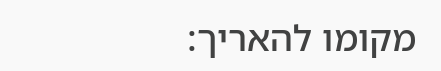מקומו להאריך: